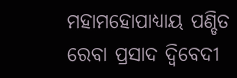ମହାମହୋପାଧ୍ୟାୟ ପଣ୍ଡିତ ରେବା ପ୍ରସାଦ ଦ୍ୱିବେଦୀ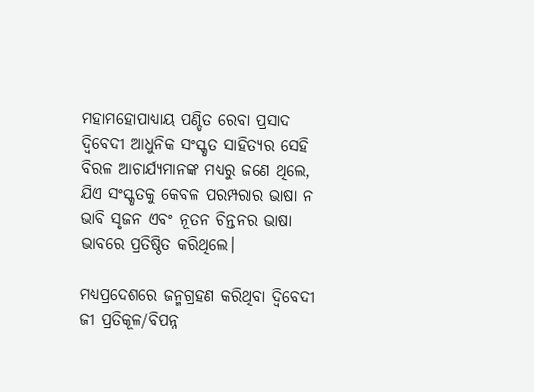ମହାମହୋପାଧ୍ୟାୟ ପଣ୍ଡିତ ରେବା ପ୍ରସାଦ ଦ୍ୱିବେଦୀ ଆଧୁନିକ ସଂସ୍କୃତ ସାହିତ୍ୟର ସେହି ବିରଳ ଆଚାର୍ଯ୍ୟମାନଙ୍କ ମଧ୍ୟରୁ ଜଣେ ଥିଲେ, ଯିଏ ସଂସ୍କୃତକୁ କେବଳ ପରମ୍ପରାର ଭାଷା ନ ଭାବି ସୃଜନ ଏବଂ ନୂତନ ଚିନ୍ତନର ଭାଷା ଭାବରେ ପ୍ରତିଷ୍ଠିତ କରିଥିଲେ।

ମଧ୍ୟପ୍ରଦେଶରେ ଜନ୍ମଗ୍ରହଣ କରିଥିବା ଦ୍ୱିବେଦୀ ଜୀ ପ୍ରତିକୂଳ/ବିପନ୍ନ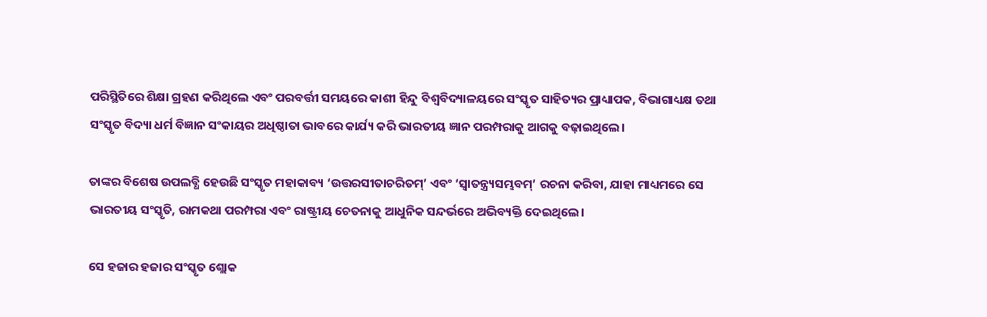ପରିସ୍ଥିତିରେ ଶିକ୍ଷା ଗ୍ରହଣ କରିଥିଲେ ଏବଂ ପରବର୍ତ୍ତୀ ସମୟରେ କାଶୀ ହିନ୍ଦୁ ବିଶ୍ୱବିଦ୍ୟାଳୟରେ ସଂସ୍କୃତ ସାହିତ୍ୟର ପ୍ରାଧ୍ୟାପକ, ବିଭାଗାଧ୍ୟକ୍ଷ ତଥା ସଂସ୍କୃତ ବିଦ୍ୟା ଧର୍ମ ବିଜ୍ଞାନ ସଂକାୟର ଅଧିଷ୍ଠାତା ଭାବରେ କାର୍ଯ୍ୟ କରି ଭାରତୀୟ ଜ୍ଞାନ ପରମ୍ପରାକୁ ଆଗକୁ ବଢ଼ାଇଥିଲେ।

ତାଙ୍କର ବିଶେଷ ଉପଲବ୍ଧି ହେଉଛି ସଂସ୍କୃତ ମହାକାବ୍ୟ ‘ଉତ୍ତରସୀତାଚରିତମ୍’ ଏବଂ ‘ସ୍ୱାତନ୍ତ୍ର୍ୟସମ୍ଭବମ୍’ ରଚନା କରିବା, ଯାହା ମାଧ୍ୟମରେ ସେ ଭାରତୀୟ ସଂସ୍କୃତି, ରାମକଥା ପରମ୍ପରା ଏବଂ ରାଷ୍ଟ୍ରୀୟ ଚେତନାକୁ ଆଧୁନିକ ସନ୍ଦର୍ଭରେ ଅଭିବ୍ୟକ୍ତି ଦେଇଥିଲେ।

ସେ ହଜାର ହଜାର ସଂସ୍କୃତ ଶ୍ଲୋକ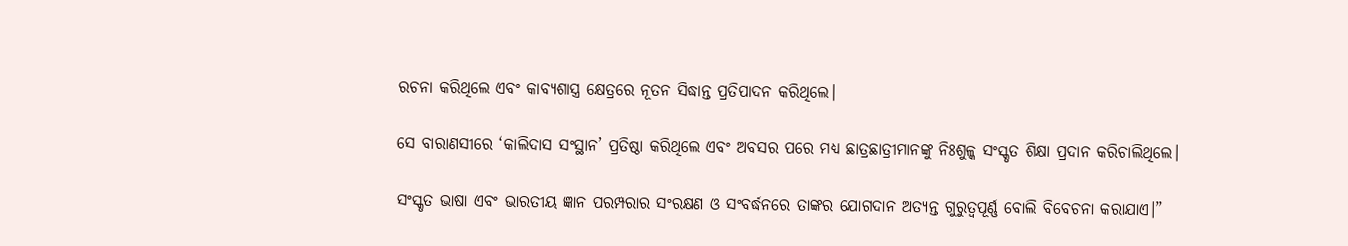ରଚନା କରିଥିଲେ ଏବଂ କାବ୍ୟଶାସ୍ତ୍ର କ୍ଷେତ୍ରରେ ନୂତନ ସିଦ୍ଧାନ୍ତ ପ୍ରତିପାଦନ କରିଥିଲେ।

ସେ ବାରାଣସୀରେ ‘କାଲିଦାସ ସଂସ୍ଥାନ’ ପ୍ରତିଷ୍ଠା କରିଥିଲେ ଏବଂ ଅବସର ପରେ ମଧ୍ୟ ଛାତ୍ରଛାତ୍ରୀମାନଙ୍କୁ ନିଃଶୁଳ୍କ ସଂସ୍କୃତ ଶିକ୍ଷା ପ୍ରଦାନ କରିଚାଲିଥିଲେ।

ସଂସ୍କୃତ ଭାଷା ଏବଂ ଭାରତୀୟ ଜ୍ଞାନ ପରମ୍ପରାର ସଂରକ୍ଷଣ ଓ ସଂବର୍ଦ୍ଧନରେ ତାଙ୍କର ଯୋଗଦାନ ଅତ୍ୟନ୍ତ ଗୁରୁତ୍ୱପୂର୍ଣ୍ଣ ବୋଲି ବିବେଚନା କରାଯାଏ।”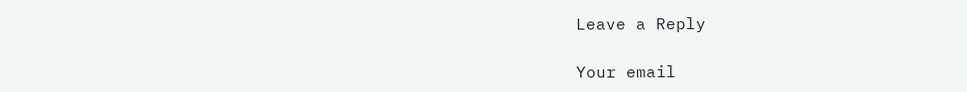Leave a Reply

Your email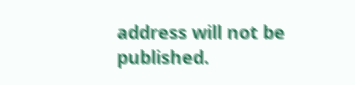address will not be published.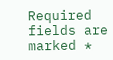Required fields are marked *